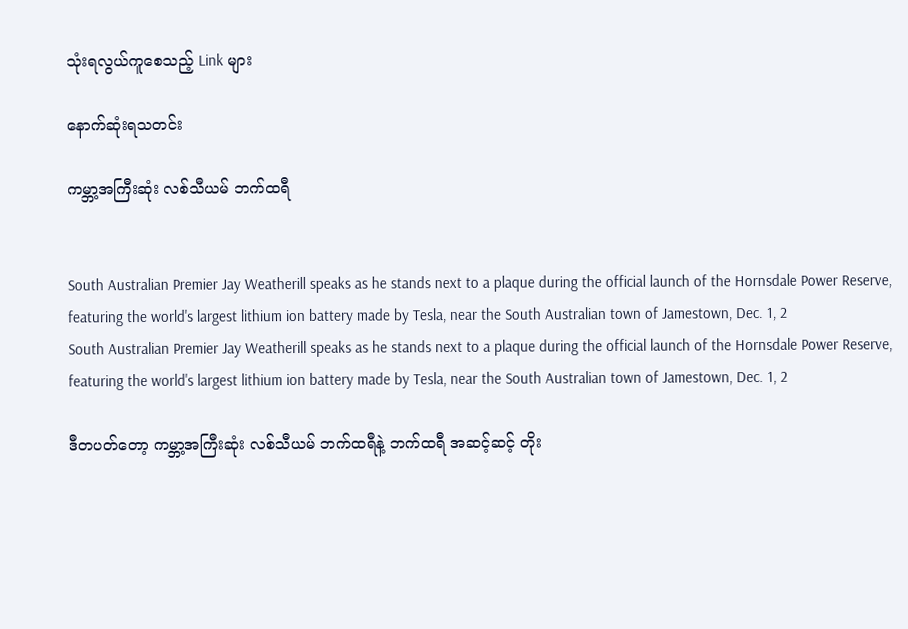သုံးရလွယ်ကူစေသည့် Link များ

နောက်ဆုံးရသတင်း

ကမ္ဘာ့အကြီးဆုံး လစ်သီယမ် ဘက်ထရီ


South Australian Premier Jay Weatherill speaks as he stands next to a plaque during the official launch of the Hornsdale Power Reserve, featuring the world's largest lithium ion battery made by Tesla, near the South Australian town of Jamestown, Dec. 1, 2
South Australian Premier Jay Weatherill speaks as he stands next to a plaque during the official launch of the Hornsdale Power Reserve, featuring the world's largest lithium ion battery made by Tesla, near the South Australian town of Jamestown, Dec. 1, 2

ဒီတပတ်တော့ ကမ္ဘာ့အကြီးဆုံး လစ်သီယမ် ဘက်ထရီနဲ့ ဘက်ထရီ အဆင့်ဆင့် တိုး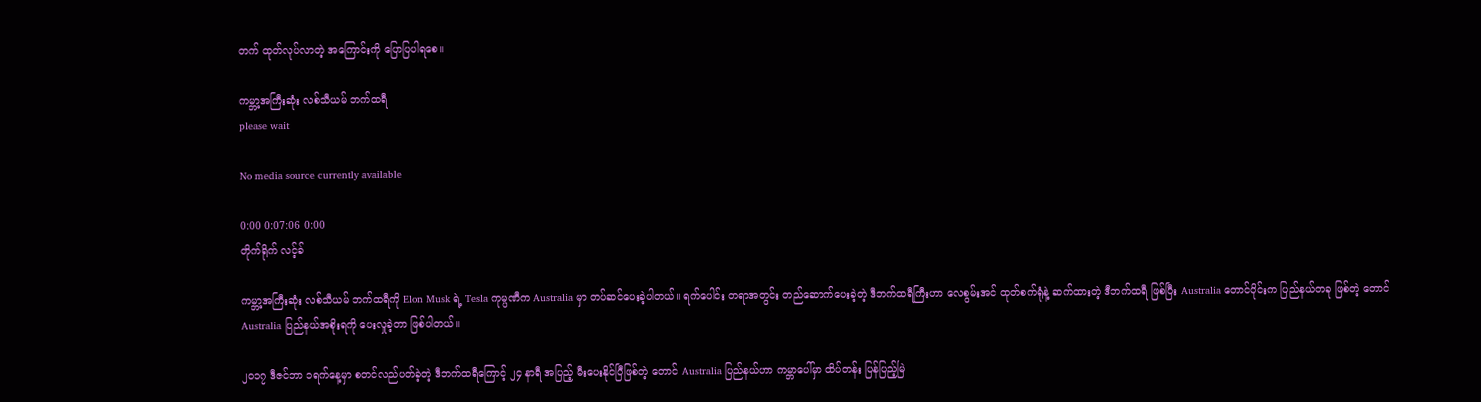တက် ထုတ်လုပ်လာတဲ့ အကြောင်းကို ပြောပြပါရစေ။

ကမ္ဘာ့အကြီးဆုံး လစ်သီယမ် ဘက်ထရီ
please wait

No media source currently available

0:00 0:07:06 0:00
တိုက်ရိုက် လင့်ခ်

ကမ္ဘာ့အကြီးဆုံး လစ်သီယမ် ဘက်ထရီကို Elon Musk ရဲ့ Tesla ကုမ္ပဏီက Australia မှာ တပ်ဆင်ပေးခဲ့ပါတယ်။ ရက်ပေါင်း တရာအတွင်း တည်ဆောက်ပေးခဲ့တဲ့ ဒီဘက်ထရီကြီးဟာ လေစွမ်းအင် ထုတ်စက်ရုံနဲ့ ဆက်ထားတဲ့ ဒီဘက်ထရီ ဖြစ်ပြီး Australia တောင်ပိုင်းက ပြည်နယ်တခု ဖြစ်တဲ့ တောင် Australia ပြည်နယ်အစိုးရကို ပေးလှုခဲ့တာ ဖြစ်ပါတယ်။

၂၀၁၇ ဒီဇင်ဘာ ၁ရက်နေ့မှာ စတင်လည်ပတ်ခဲ့တဲ့ ဒီဘက်ထရီကြောင့် ၂၄ နာရီ အပြည့် မီးပေးနိုင်ပြီဖြစ်တဲ့ တောင် Australia ပြည်နယ်ဟာ ကမ္ဘာပေါ်မှာ ထိပ်တန်း ပြန်ပြည့်မြဲ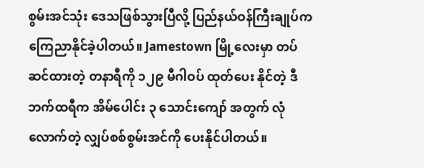စွမ်းအင်သုံး ဒေသဖြစ်သွားပြီလို့ ပြည်နယ်ဝန်ကြီးချုပ်က ကြေညာနိုင်ခဲ့ပါတယ်။ Jamestown မြို့လေးမှာ တပ်ဆင်ထားတဲ့ တနာရီကို ၁၂၉ မီဂါဝပ် ထုတ်ပေး နိုင်တဲ့ ဒီဘက်ထရီက အိမ်ပေါင်း ၃ သောင်းကျော် အတွက် လုံလောက်တဲ့ လျှပ်စစ်စွမ်းအင်ကို ပေးနိုင်ပါတယ်။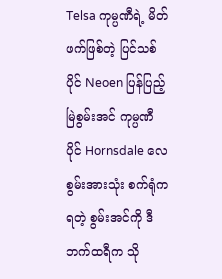Telsa ကုမ္ပဏီရဲ့ မိတ်ဖက်ဖြစ်တဲ့ ပြင်သစ်ပိုင် Neoen ပြန်ပြည့်မြဲစွမ်းအင် ကုမ္ပဏီ ပိုင် Hornsdale လေစွမ်းအားသုံး စက်ရုံက ရတဲ့ စွမ်းအင်ကို ဒီဘက်ထရီက သို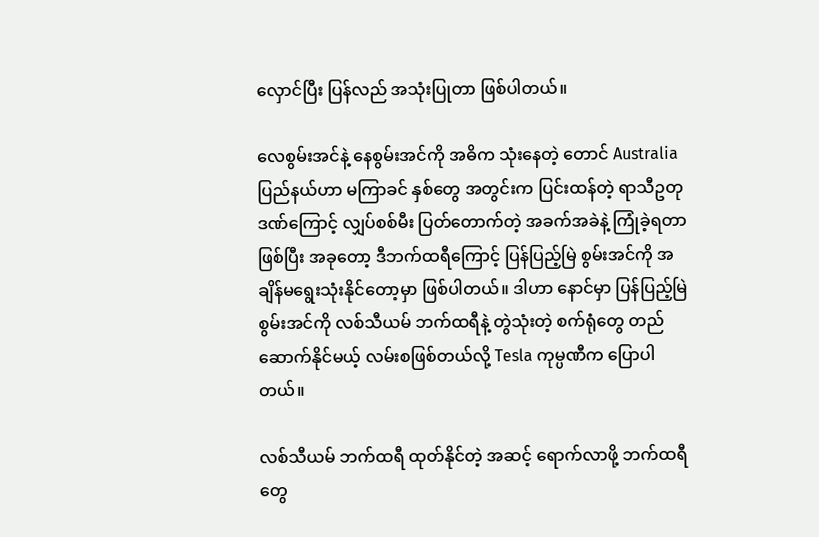လှောင်ပြီး ပြန်လည် အသုံးပြုတာ ဖြစ်ပါတယ်။

လေစွမ်းအင်နဲ့ နေစွမ်းအင်ကို အဓိက သုံးနေတဲ့ တောင် Australia ပြည်နယ်ဟာ မကြာခင် နှစ်တွေ အတွင်းက ပြင်းထန်တဲ့ ရာသီဥတု ဒဏ်ကြောင့် လျှပ်စစ်မီး ပြတ်တောက်တဲ့ အခက်အခဲနဲ့ ကြုံခဲ့ရတာဖြစ်ပြီး အခုတော့ ဒီဘက်ထရီကြောင့် ပြန်ပြည့်မြဲ စွမ်းအင်ကို အချိန်မရွေးသုံးနိုင်တော့မှာ ဖြစ်ပါတယ်။ ဒါဟာ နောင်မှာ ပြန်ပြည့်မြဲစွမ်းအင်ကို လစ်သီယမ် ဘက်ထရီနဲ့ တွဲသုံးတဲ့ စက်ရုံတွေ တည်ဆောက်နိုင်မယ့် လမ်းစဖြစ်တယ်လို့ Tesla ကုမ္ပဏီက ပြောပါတယ်။

လစ်သီယမ် ဘက်ထရီ ထုတ်နိုင်တဲ့ အဆင့် ရောက်လာဖို့ ဘက်ထရီတွေ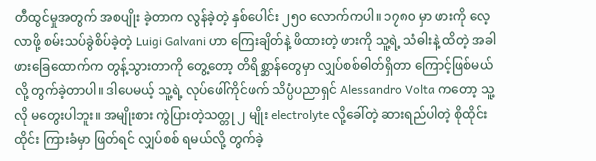တီထွင်မှုအတွက် အစပျိုး ခဲ့တာက လွန်ခဲ့တဲ့ နှစ်ပေါင်း ၂၅၀ လောက်ကပါ။ ၁၇၈၀ မှာ ဖားကို လေ့လာဖို့ စမ်းသပ်ခွဲစိပ်ခဲ့တဲ့ Luigi Galvani ဟာ ကြေးချိတ်နဲ့ ဖိထားတဲ့ ဖားကို သူ့ရဲ့ သံဓါးနဲ့ ထိတဲ့ အခါ ဖားခြေထောက်က တွန့်သွားတာကို တွေ့တော့ တိရိစ္ဆာန်တွေမှာ လျှပ်စစ်ဓါတ်ရှိတာ ကြောင့်ဖြစ်မယ်လို့ တွက်ခဲ့တာပါ။ ဒါပေမယ့် သူ့ရဲ့ လုပ်ဖေါ်ကိုင်ဖက် သိပ္ပံပညာရှင် Alessandro Volta ကတော့ သူ့လို မတွေးပါဘူး။ အမျိုးစား ကွဲပြားတဲ့သတ္တု ၂ မျိုး electrolyte လို့ခေါ်တဲ့ ဆားရည်ပါတဲ့ စိုထိုင်းထိုင်း ကြားခံမှာ ဖြတ်ရင် လျှပ်စစ် ရမယ်လို့ တွက်ခဲ့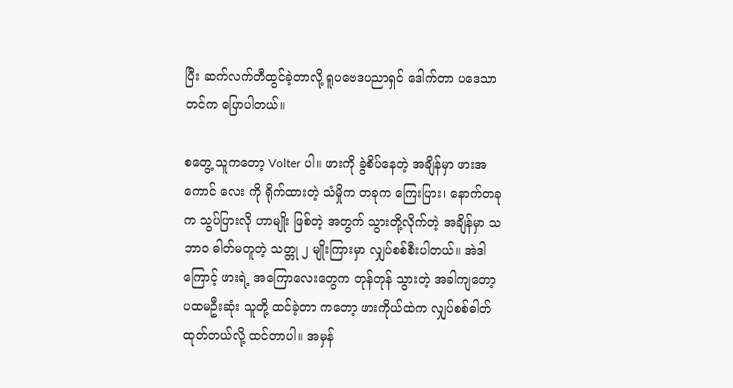ပြီး ဆက်လက်တီထွင်ခဲ့တာလို့ ရူပဗေဒပညာရှင် ဒေါက်တာ ပဒေသာတင်က ပြောပါတယ်။

စတွေ့ သူကတော့ Volter ပါ။ ဖားကို ခွဲစိပ်နေတဲ့ အချိန်မှာ ဖားအကောင် လေး ကို ရိုက်ထားတဲ့ သံမှိုက တခုက ကြေးပြား၊ နောက်တခုက သွပ်ပြားလို ဟာမျိုး ဖြစ်တဲ့ အတွက် သွားတို့လိုက်တဲ့ အချိန်မှာ သဘာဝ ဓါတ်မတူတဲ့ သတ္တု ၂ မျိုးကြားမှာ လျှပ်စစ်စီးပါတယ်။ အဲဒါကြောင့် ဖားရဲ့ အကြောလေးတွေက တုန်တုန် သွားတဲ့ အခါကျတော့ ပထမဦးဆုံး သူတို့ ထင်ခဲ့တာ ကတော့ ဖားကိုယ်ထဲက လျှပ်စစ်ဓါတ် ထုတ်တယ်လို့ ထင်တာပါ။ အမှန်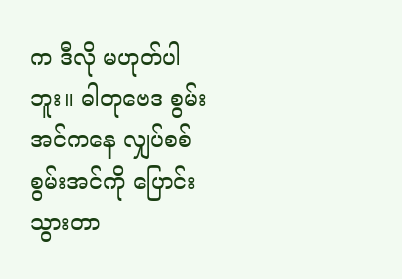က ဒီလို မဟုတ်ပါဘူး။ ဓါတုဗေဒ စွမ်းအင်ကနေ လျှပ်စစ် စွမ်းအင်ကို ပြောင်း သွားတာ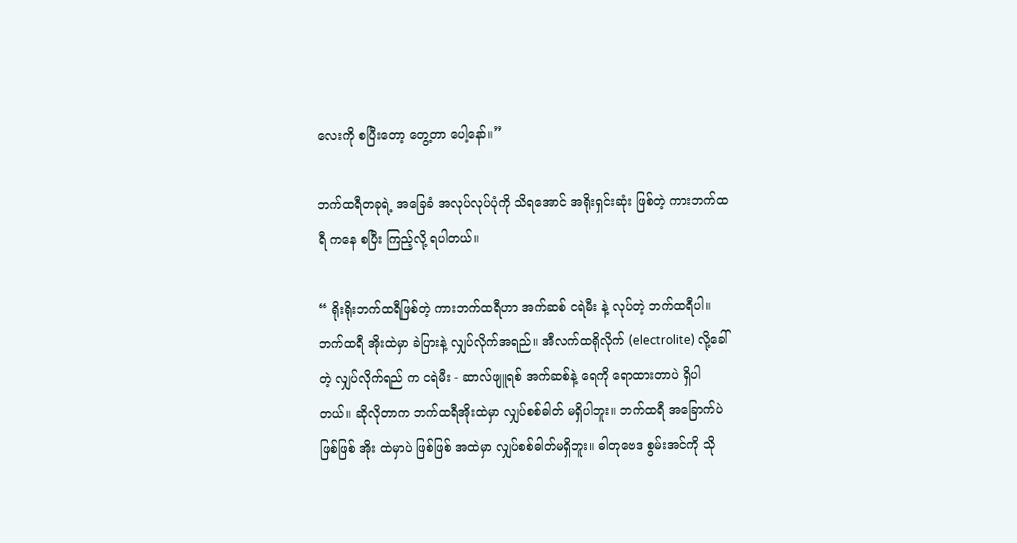လေးကို စပြီးတော့ တွေ့တာ ပေါ့နော်။”

ဘက်ထရီတခုရဲ့ အခြေခံ အလုပ်လုပ်ပုံကို သိရအောင် အရိုးရှင်းဆုံး ဖြစ်တဲ့ ကားဘက်ထရီ ကနေ စပြီး ကြည့်လို့ ရပါတယ်။

“ ရိုးရိုးဘက်ထရီဖြစ်တဲ့ ကားဘက်ထရီဟာ အက်ဆစ် ငရဲမီး နဲ့ လုပ်တဲ့ ဘက်ထရီပါ။ ဘက်ထရီ အိုးထဲမှာ ခဲပြားနဲ့ လျှပ်လိုက်အရည်။ အီလက်ထရိုလိုက် (electrolite) လို့ခေါ်တဲ့ လျှပ်လိုက်ရည် က ငရဲမီး - ဆာလ်ဖျူရစ် အက်ဆစ်နဲ့ ရေကို ရောထားတာပဲ ရှိပါတယ်။ ဆိုလိုတာက ဘက်ထရီအိုးထဲမှာ လျှပ်စစ်ဓါတ် မရှိပါဘူး။ ဘက်ထရီ အခြောက်ပဲ ဖြစ်ဖြစ် အိုး ထဲမှာပဲ ဖြစ်ဖြစ် အထဲမှာ လျှပ်စစ်ဓါတ်မရှိဘူး။ ဓါတုဗေဒ စွမ်းအင်ကို သို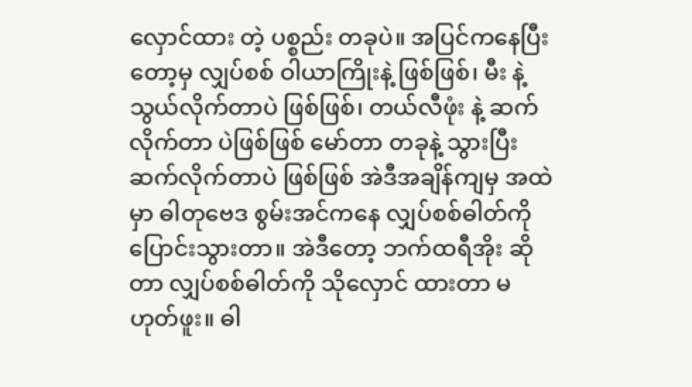လှောင်ထား တဲ့ ပစ္စည်း တခုပဲ။ အပြင်ကနေပြီးတော့မှ လျှပ်စစ် ဝါယာကြိုးနဲ့ ဖြစ်ဖြစ်၊ မီး နဲ့သွယ်လိုက်တာပဲ ဖြစ်ဖြစ်၊ တယ်လီဖုံး နဲ့ ဆက်လိုက်တာ ပဲဖြစ်ဖြစ် မော်တာ တခုနဲ့ သွားပြီး ဆက်လိုက်တာပဲ ဖြစ်ဖြစ် အဲဒီအချိန်ကျမှ အထဲမှာ ဓါတုဗေဒ စွမ်းအင်ကနေ လျှပ်စစ်ဓါတ်ကို ပြောင်းသွားတာ။ အဲဒီတော့ ဘက်ထရီအိုး ဆိုတာ လျှပ်စစ်ဓါတ်ကို သိုလှောင် ထားတာ မဟုတ်ဖူး။ ဓါ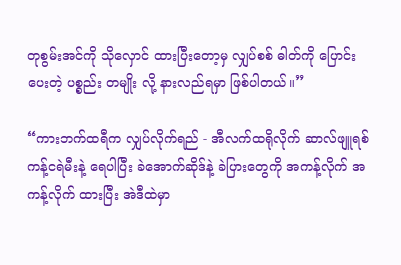တုစွမ်းအင်ကို သိုလှောင် ထားပြီးတော့မှ လျှပ်စစ် ဓါတ်ကို ပြောင်းပေးတဲ့ ပစ္စည်း တမျိုး လို့ နားလည်ရမှာ ဖြစ်ပါတယ်။”

“ကားဘက်ထရီက လျှပ်လိုက်ရည် - အီလက်ထရိုလိုက် ဆာလ်ဖျူရစ် ကန့်ငရဲမီးနဲ့ ရေပါပြီး ခဲအောက်ဆိုဒ်နဲ့ ခဲပြားတွေကို အကန့်လိုက် အကန့်လိုက် ထားပြီး အဲဒီထဲမှာ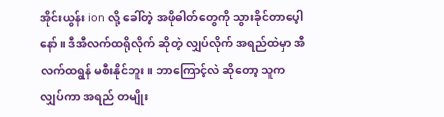အိုင်းယွန်း ion လို့ ခေါ်တဲ့ အဖိုဓါတ်တွေကို သွားခိုင်တာပေ့ါနော်။ ဒီအီလက်ထရိုလိုက် ဆိုတဲ့ လျှပ်လိုက် အရည်ထဲမှာ အီလက်ထရွန် မစီးနိုင်ဘူး။ ဘာကြောင့်လဲ ဆိုတော့ သူက လျှပ်ကာ အရည် တမျိုး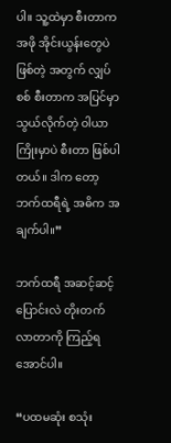ပါ။ သူ့ထဲမှာ စီးတာက အဖို အိုင်းယွန်းတွေပဲ ဖြစ်တဲ့ အတွက် လျှပ်စစ် စီးတာက အပြင်မှာ သွယ်လိုက်တဲ့ ဝါယာကြိုးမှာပဲ စီးတာ ဖြစ်ပါတယ်။ ဒါက တော့ ဘက်ထရီရဲ့ အဓိက အချက်ပါ။”

ဘက်ထရီ အဆင့်ဆင့် ပြောင်းလဲ တိုးတက်လာတာကို ကြည့်ရအောင်ပါ။

“ပထမဆုံး စသုံး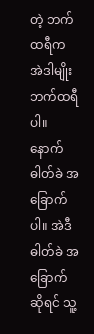တဲ့ ဘက်ထရီက အဲဒါမျိုး ဘက်ထရီပါ။ နောက် ဓါတ်ခဲ အခြောက်ပါ။ အဲဒီ ဓါတ်ခဲ အခြောက် ဆိုရင် သူ့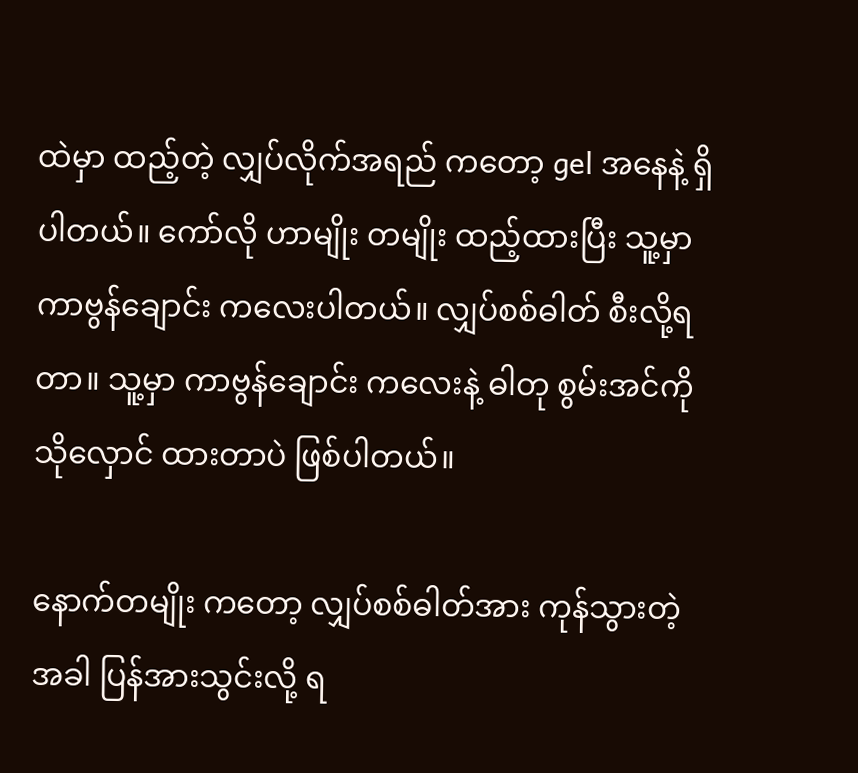ထဲမှာ ထည့်တဲ့ လျှပ်လိုက်အရည် ကတော့ gel အနေနဲ့ ရှိပါတယ်။ ကော်လို ဟာမျိုး တမျိုး ထည့်ထားပြီး သူ့မှာ ကာဗွန်ချောင်း ကလေးပါတယ်။ လျှပ်စစ်ဓါတ် စီးလို့ရတာ။ သူ့မှာ ကာဗွန်ချောင်း ကလေးနဲ့ ဓါတု စွမ်းအင်ကို သိုလှောင် ထားတာပဲ ဖြစ်ပါတယ်။

နောက်တမျိုး ကတော့ လျှပ်စစ်ဓါတ်အား ကုန်သွားတဲ့ အခါ ပြန်အားသွင်းလို့ ရ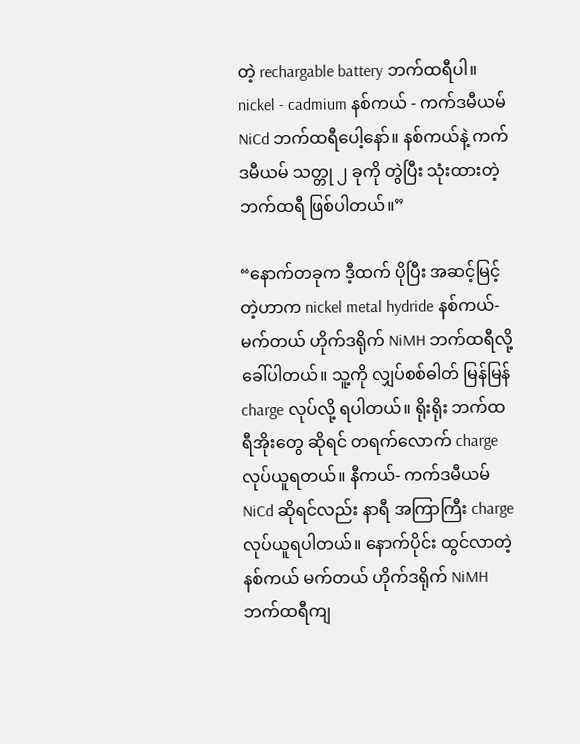တဲ့ rechargable battery ဘက်ထရီပါ။ nickel - cadmium နစ်ကယ် - ကက်ဒမီယမ် NiCd ဘက်ထရီပေါ့နော်။ နစ်ကယ်နဲ့ ကက်ဒမီယမ် သတ္တု ၂ ခုကို တွဲပြီး သုံးထားတဲ့ ဘက်ထရီ ဖြစ်ပါတယ်။”

“နောက်တခုက ဒီ့ထက် ပိုပြီး အဆင့်မြင့်တဲ့ဟာက nickel metal hydride နစ်ကယ်- မက်တယ် ဟိုက်ဒရိုက် NiMH ဘက်ထရီလို့ ခေါ်ပါတယ်။ သူ့ကို လျှပ်စစ်ဓါတ် မြန်မြန် charge လုပ်လို့ ရပါတယ်။ ရိုးရိုး ဘက်ထရီအိုးတွေ ဆိုရင် တရက်လောက် charge လုပ်ယူရတယ်။ နီကယ်- ကက်ဒမီယမ် NiCd ဆိုရင်လည်း နာရီ အကြာကြီး charge လုပ်ယူရပါတယ်။ နောက်ပိုင်း ထွင်လာတဲ့ နစ်ကယ် မက်တယ် ဟိုက်ဒရိုက် NiMH ဘက်ထရီကျ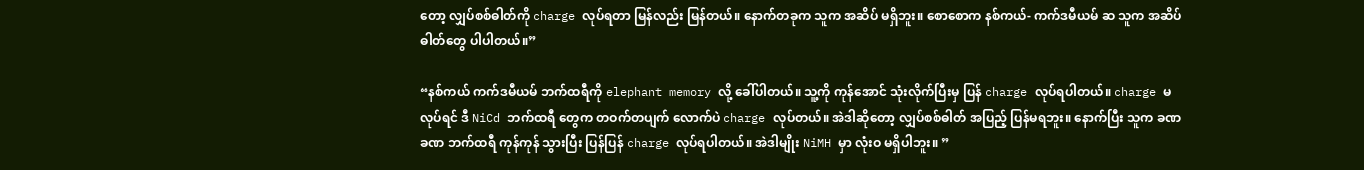တော့ လျှပ်စစ်ဓါတ်ကို charge လုပ်ရတာ မြန်လည်း မြန်တယ်။ နောက်တခုက သူက အဆိပ် မရှိဘူး။ စောစောက နစ်ကယ်- ကက်ဒမီယမ် ဆ သူက အဆိပ်ဓါတ်တွေ ပါပါတယ်။”

“နစ်ကယ် ကက်ဒမီယမ် ဘက်ထရီကို elephant memory လို့ ခေါ်ပါတယ်။ သူ့ကို ကုန်အောင် သုံးလိုက်ပြီးမှ ပြန် charge လုပ်ရပါတယ်။ charge မလုပ်ရင် ဒီ NiCd ဘက်ထရီ တွေက တဝက်တပျက် လောက်ပဲ charge လုပ်တယ်။ အဲဒါဆိုတော့ လျှပ်စစ်ဓါတ် အပြည့် ပြန်မရဘူး။ နောက်ပြီး သူက ခဏခဏ ဘက်ထရီ ကုန်ကုန် သွားပြီး ပြန်ပြန် charge လုပ်ရပါတယ်။ အဲဒါမျိုး NiMH မှာ လုံးဝ မရှိပါဘူး။ ”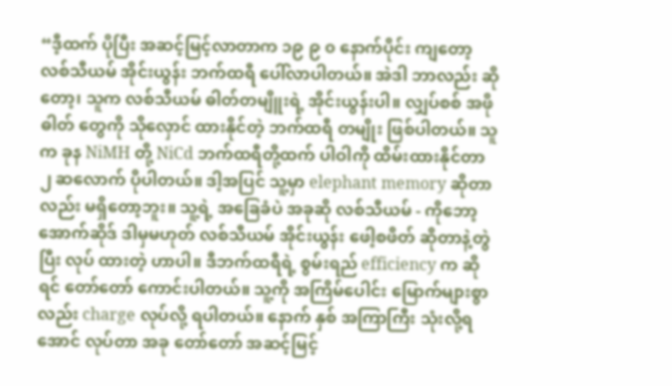“ဒီ့ထက် ပိုပြီး အဆင့်မြင့်လာတာက ၁၉ ၉ ၀ နောက်ပိုင်း ကျတော့ လစ်သီယမ် အိုင်းယွန်း ဘက်ထရီ ပေါ်လာပါတယ်။ အဲဒါ ဘာလည်း ဆိုတော့၊ သူက လစ်သီယမ် ဓါတ်တမျိူးရဲ့ အိုင်းယွန်းပါ။ လျှပ်စစ် အဖိုဓါတ် တွေကို သိုလှောင် ထားနိုင်တဲ့ ဘက်ထရီ တမျိုး ဖြစ်ပါတယ်။ သူက ခုန NiMH တို့ NiCd ဘက်ထရီတို့ထက် ပါဝါကို ထိမ်းထားနိုင်တာ ၂ ဆလောက် ပိုပါတယ်။ ဒါ့အပြင် သူ့မှာ elephant memory ဆိုတာလည်း မရှိတော့ဘူး။ သူ့ရဲ့ အခြေခံပဲ အခုဆို လစ်သီယမ် - ကိုဘော့အောက်ဆိုဒ် ဒါမှမဟုတ် လစ်သီယမ် အိုင်းယွန်း ဖေါ့စဖိတ် ဆိုတာနဲ့တွဲပြီး လုပ် ထားတဲ့ ဟာပါ။ ဒီဘက်ထရီရဲ့ စွမ်းရည် efficiency က ဆိုရင် တော်တော် ကောင်းပါတယ်။ သူ့ကို အကြိမ်ပေါင်း မြောက်များစွာလည်း charge လုပ်လို့ ရပါတယ်။ နောက် နှစ် အကြာကြီး သုံးလို့ရအောင် လုပ်တာ အခု တော်တော် အဆင့်မြင့်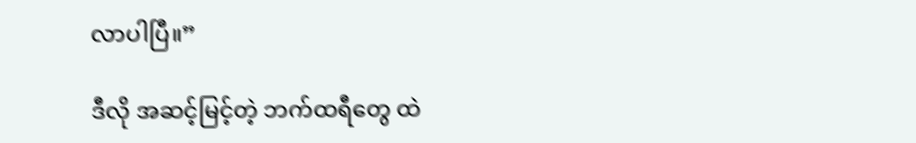လာပါပြီ။”

ဒီလို အဆင့်မြင့်တဲ့ ဘက်ထရီတွေ ထဲ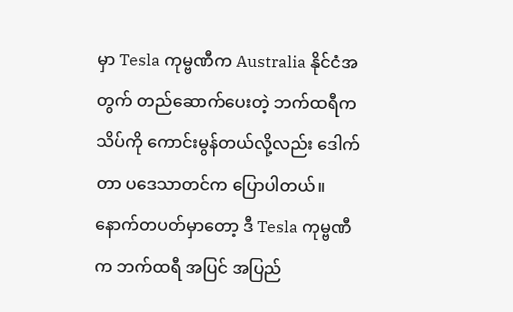မှာ Tesla ကုမ္ဗဏီက Australia နိုင်ငံအတွက် တည်ဆောက်ပေးတဲ့ ဘက်ထရီက သိပ်ကို ကောင်းမွန်တယ်လို့လည်း ဒေါက်တာ ပဒေသာတင်က ပြောပါတယ်။ နောက်တပတ်မှာတော့ ဒီ Tesla ကုမ္ဗဏီက ဘက်ထရီ အပြင် အပြည်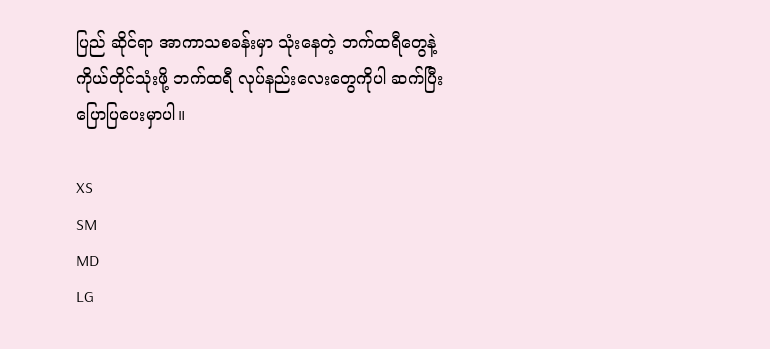ပြည် ဆိုင်ရာ အာကာသစခန်းမှာ သုံးနေတဲ့ ဘက်ထရီတွေနဲ့ ကိုယ်တိုင်သုံးဖို့ ဘက်ထရီ လုပ်နည်းလေးတွေကိုပါ ဆက်ပြီး ပြောပြပေးမှာပါ။

XS
SM
MD
LG